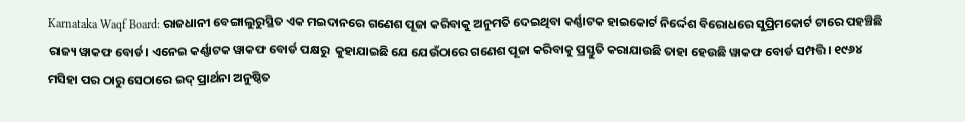Karnataka Waqf Board: ରାଜଧାନୀ ବେଙ୍ଗାଲୁରୁସ୍ଥିତ ଏକ ମଇଦାନରେ ଗଣେଶ ପୂଜା କରିବାକୁ ଅନୁମତି ଦେଇଥିବା କର୍ଣ୍ଣାଟକ ହାଇକୋର୍ଟ ନିର୍ଦ୍ଦେଶ ବିରୋଧରେ ସୁପ୍ରିମକୋର୍ଟ ଟାରେ ପହଞ୍ଚିଛି ରାଜ୍ୟ ୱାକଫ ବୋର୍ଡ। ଏନେଇ କର୍ଣ୍ଣାଟକ ୱାକଫ ବୋର୍ଡ ପକ୍ଷରୁ  କୁହାଯାଇଛି ଯେ ଯେଉଁଠାରେ ଗଣେଶ ପୂଜା କରିବାକୁ ପ୍ରସ୍ତୁତି କରାଯାଉଛି ତାହା ହେଉଛି ୱାକଫ ବୋର୍ଡ ସମ୍ପତ୍ତି। ୧୯୬୪ ମସିହା ପର ଠାରୁ ସେଠାରେ ଇଦ୍ ପ୍ରାର୍ଥନା ଅନୁଷ୍ଠିତ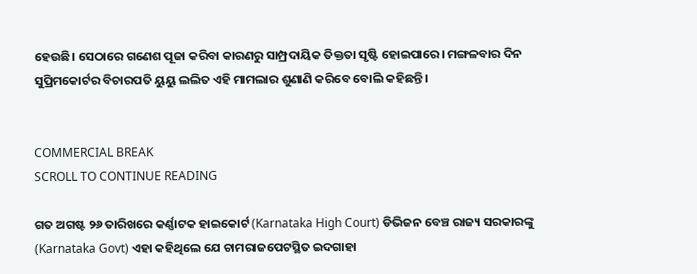ହେଉଛି। ସେଠାରେ ଗଣେଶ ପୂଜା କରିବା କାରଣରୁ ସାମ୍ପ୍ରଦାୟିକ ତିକ୍ତତା ସୃଷ୍ଟି ହୋଇପାରେ। ମଙ୍ଗଳବାର ଦିନ ସୁପ୍ରିମକୋର୍ଟର ବିଚାରପତି ୟୁୟୁ ଲଲିତ ଏହି ମାମଲାର ଶୁଣାଣି କରିବେ ବୋଲି କହିଛନ୍ତି।


COMMERCIAL BREAK
SCROLL TO CONTINUE READING

ଗତ ଅଗଷ୍ଟ ୨୬ ତାରିଖରେ କର୍ଣ୍ଣାଟକ ହାଇକୋର୍ଟ (Karnataka High Court) ଡିଭିଜନ ବେଞ୍ଚ ରାଜ୍ୟ ସରକାରଙ୍କୁ (Karnataka Govt) ଏହା କହିଥିଲେ ଯେ ଚାମରାଜପେଟସ୍ଥିତ ଇଦଗାହା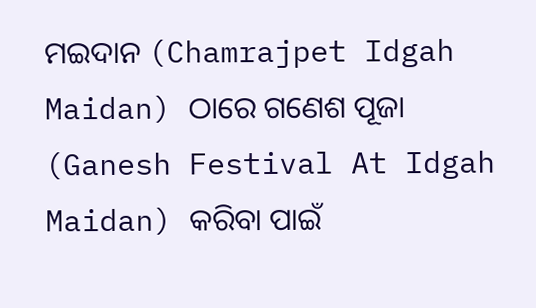ମଇଦାନ (Chamrajpet Idgah Maidan) ଠାରେ ଗଣେଶ ପୂଜା (Ganesh Festival At Idgah Maidan) କରିବା ପାଇଁ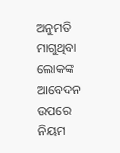ଅନୁମତି ମାଗୁଥିବା ଲୋକଙ୍କ ଆବେଦନ ଉପରେ ନିୟମ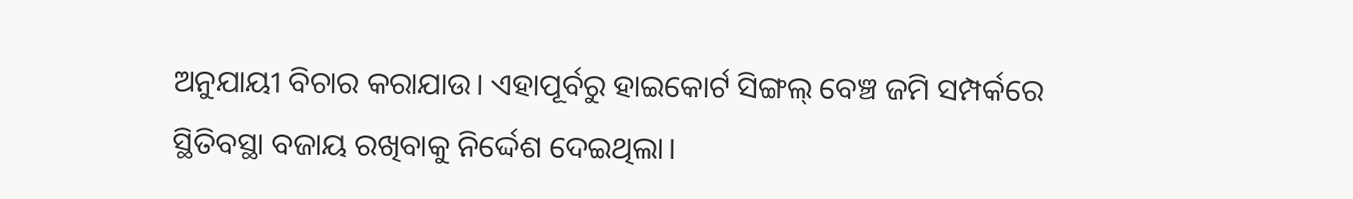ଅନୁଯାୟୀ ବିଚାର କରାଯାଉ। ଏହାପୂର୍ବରୁ ହାଇକୋର୍ଟ ସିଙ୍ଗଲ୍ ବେଞ୍ଚ ଜମି ସମ୍ପର୍କରେ ସ୍ଥିତିବସ୍ଥା ବଜାୟ ରଖିବାକୁ ନିର୍ଦ୍ଦେଶ ଦେଇଥିଲା।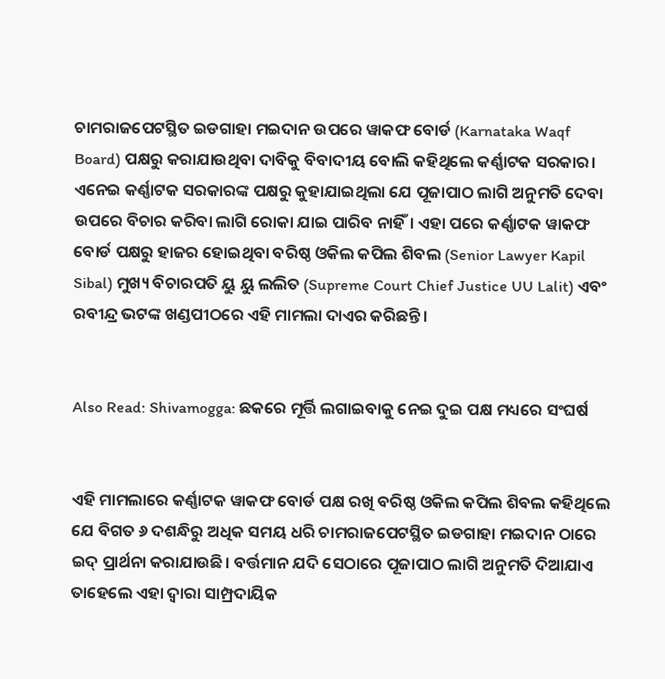ଚାମରାଜପେଟସ୍ଥିତ ଇଡଗାହା ମଇଦାନ ଉପରେ ୱାକଫ ବୋର୍ଡ (Karnataka Waqf Board) ପକ୍ଷରୁ କରାଯାଉଥିବା ଦାବିକୁ ବିବାଦୀୟ ବୋଲି କହିଥିଲେ କର୍ଣ୍ଣାଟକ ସରକାର। ଏନେଇ କର୍ଣ୍ଣାଟକ ସରକାରଙ୍କ ପକ୍ଷରୁ କୁହାଯାଇଥିଲା ଯେ ପୂଜାପାଠ ଲାଗି ଅନୁମତି ଦେବା ଉପରେ ବିଚାର କରିବା ଲାଗି ରୋକା ଯାଇ ପାରିବ ନାହିଁ। ଏହା ପରେ କର୍ଣ୍ଣାଟକ ୱାକଫ ବୋର୍ଡ ପକ୍ଷରୁ ହାଜର ହୋଇଥିବା ବରିଷ୍ଠ ଓକିଲ କପିଲ ଶିବଲ (Senior Lawyer Kapil Sibal) ମୁଖ୍ୟ ବିଚାରପତି ୟୁ ୟୁ ଲଲିତ (Supreme Court Chief Justice UU Lalit) ଏବଂ ରବୀନ୍ଦ୍ର ଭଟଙ୍କ ଖଣ୍ଡପୀଠରେ ଏହି ମାମଲା ଦାଏର କରିଛନ୍ତି।


Also Read: Shivamogga: ଛକରେ ମୂର୍ତ୍ତି ଲଗାଇବାକୁ ନେଇ ଦୁଇ ପକ୍ଷ ମଧ୍ୟରେ ସଂଘର୍ଷ


ଏହି ମାମଲାରେ କର୍ଣ୍ଣାଟକ ୱାକଫ ବୋର୍ଡ ପକ୍ଷ ରଖି ବରିଷ୍ଠ ଓକିଲ କପିଲ ଶିବଲ କହିଥିଲେ ଯେ ବିଗତ ୬ ଦଶନ୍ଧିରୁ ଅଧିକ ସମୟ ଧରି ଚାମରାଜପେଟସ୍ଥିତ ଇଡଗାହା ମଇଦାନ ଠାରେ ଇଦ୍ ପ୍ରାର୍ଥନା କରାଯାଉଛି। ବର୍ତ୍ତମାନ ଯଦି ସେଠାରେ ପୂଜାପାଠ ଲାଗି ଅନୁମତି ଦିଆଯାଏ ତାହେଲେ ଏହା ଦ୍ୱାରା ସାମ୍ପ୍ରଦାୟିକ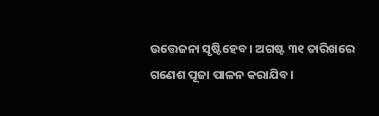ଉତ୍ତେଜନା ସୃଷ୍ଟିହେବ। ଅଗଷ୍ଟ ୩୧ ତାରିଖରେ ଗଣେଶ ପୂଜା ପାଳନ କରାଯିବ।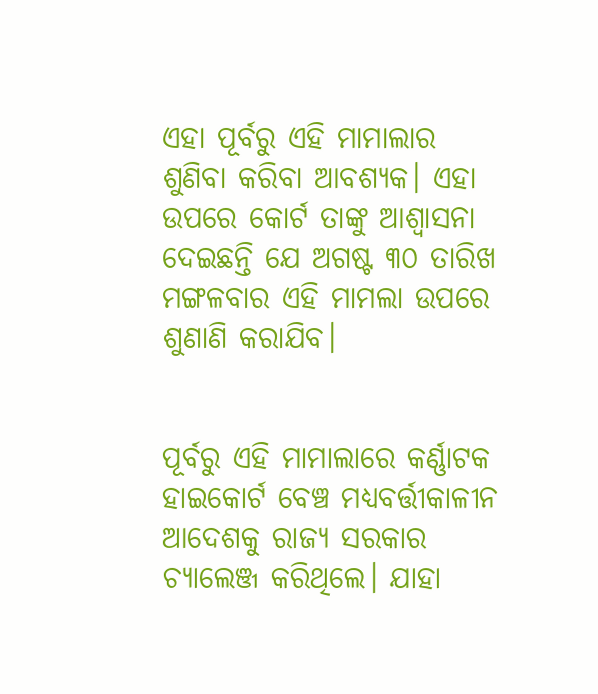ଏହା ପୂର୍ବରୁ ଏହି ମାମାଲାର ଶୁଣିବା କରିବା ଆବଶ୍ୟକ। ଏହା ଉପରେ କୋର୍ଟ ତାଙ୍କୁ ଆଶ୍ୱାସନା ଦେଇଛନ୍ତି ଯେ ଅଗଷ୍ଟ ୩୦ ତାରିଖ ମଙ୍ଗଳବାର ଏହି ମାମଲା ଉପରେ ଶୁଣାଣି କରାଯିବ।


ପୂର୍ବରୁ ଏହି ମାମାଲାରେ କର୍ଣ୍ଣାଟକ ହାଇକୋର୍ଟ ବେଞ୍ଚ ମଧ୍ୟବର୍ତ୍ତୀକାଳୀନ ଆଦେଶକୁ ରାଜ୍ୟ ସରକାର ଚ୍ୟାଲେଞ୍ଜ କରିଥିଲେ। ଯାହା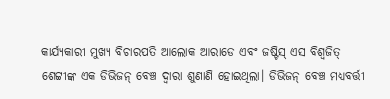କାର୍ଯ୍ୟକାରୀ ମୁଖ୍ୟ ବିଚାରପତି ଆଲୋକ ଆରାଡେ ଏବଂ ଜଷ୍ଟିସ୍ ଏସ ବିଶ୍ୱଜିତ୍ ଶେଟ୍ଟୀଙ୍କ ଏକ ଡିଭିଜନ୍ ବେଞ୍ଚ ଦ୍ୱାରା ଶୁଣାଣି ହୋଇଥିଲା। ଡିଭିଜନ୍ ବେଞ୍ଚ ମଧ୍ୟବର୍ତ୍ତୀ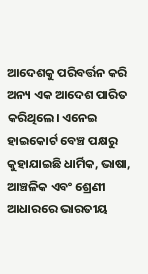ଆଦେଶକୁ ପରିବର୍ତ୍ତନ କରି ଅନ୍ୟ ଏକ ଆଦେଶ ପାରିତ କରିଥିଲେ। ଏନେଇ ହାଇକୋର୍ଟ ବେଞ୍ଚ ପକ୍ଷରୁ କୁହାଯାଇଛି ଧାର୍ମିକ, ଭାଷା, ଆଞ୍ଚଳିକ ଏବଂ ଶ୍ରେଣୀ ଆଧାରରେ ଭାରତୀୟ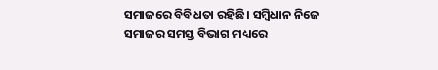ସମାଜରେ ବିବିଧତା ରହିଛି। ସମ୍ବିଧାନ ନିଜେ ସମାଜର ସମସ୍ତ ବିଭାଗ ମଧ୍ୟରେ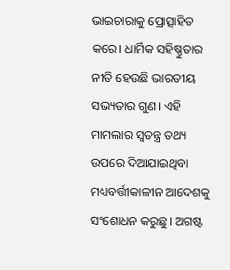ଭାଇଚାରାକୁ ପ୍ରୋତ୍ସାହିତ କରେ। ଧାର୍ମିକ ସହିଷ୍ଣୁତାର ନୀତି ହେଉଛି ଭାରତୀୟ ସଭ୍ୟତାର ଗୁଣ। ଏହି ମାମଲାର ସ୍ୱତନ୍ତ୍ର ତଥ୍ୟ ଉପରେ ଦିଆଯାଇଥିବା ମଧ୍ୟବର୍ତ୍ତୀକାଳୀନ ଆଦେଶକୁ ସଂଶୋଧନ କରୁଛୁ। ଅଗଷ୍ଟ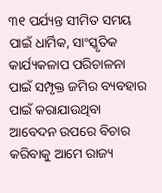୩୧ ପର୍ଯ୍ୟନ୍ତ ସୀମିତ ସମୟ ପାଇଁ ଧାର୍ମିକ, ସାଂସ୍କୃତିକ କାର୍ଯ୍ୟକଳାପ ପରିଚାଳନା ପାଇଁ ସମ୍ପୃକ୍ତ ଜମିର ବ୍ୟବହାର ପାଇଁ କରାଯାଉଥିବା ଆବେଦନ ଉପରେ ବିଚାର କରିବାକୁ ଆମେ ରାଜ୍ୟ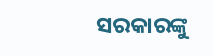ସରକାରଙ୍କୁ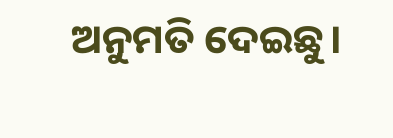ଅନୁମତି ଦେଇଛୁ।